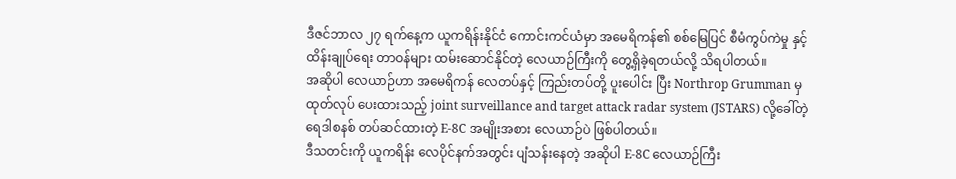ဒီဇင်ဘာလ ၂၇ ရက်နေ့က ယူကရိန်းနိုင်ငံ ကောင်းကင်ယံမှာ အမေရိကန်၏ စစ်မြေပြင် စီမံကွပ်ကဲမှု နှင့် ထိန်းချုပ်ရေး တာဝန်များ ထမ်းဆောင်နိုင်တဲ့ လေယာဉ်ကြီးကို တွေ့ရှိခဲ့ရတယ်လို့ သိရပါတယ်။
အဆိုပါ လေယာဉ်ဟာ အမေရိကန် လေတပ်နှင့် ကြည်းတပ်တို့ ပူးပေါင်း ပြီး Northrop Grumman မှ ထုတ်လုပ် ပေးထားသည့် joint surveillance and target attack radar system (JSTARS) လို့ခေါ်တဲ့ ရေဒါစနစ် တပ်ဆင်ထားတဲ့ E-8C အမျိုးအစား လေယာဉ်ပဲ ဖြစ်ပါတယ်။
ဒီသတင်းကို ယူကရိန်း လေပိုင်နက်အတွင်း ပျံသန်းနေတဲ့ အဆိုပါ E-8C လေယာဉ်ကြီး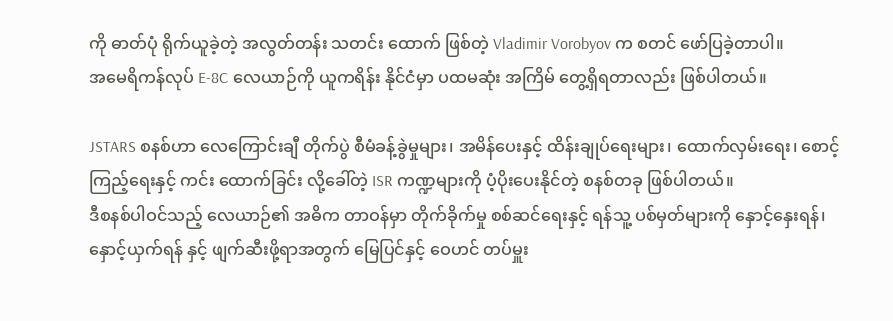ကို ဓာတ်ပုံ ရိုက်ယူခဲ့တဲ့ အလွတ်တန်း သတင်း ထောက် ဖြစ်တဲ့ Vladimir Vorobyov က စတင် ဖော်ပြခဲ့တာပါ။
အမေရိကန်လုပ် E-8C လေယာဉ်ကို ယူကရိန်း နိုင်ငံမှာ ပထမဆုံး အကြိမ် တွေ့ရှိရတာလည်း ဖြစ်ပါတယ်။

JSTARS စနစ်ဟာ လေကြောင်းချီ တိုက်ပွဲ စီမံခန့်ခွဲမှုများ၊ အမိန်ပေးနှင့် ထိန်းချုပ်ရေးများ၊ ထောက်လှမ်းရေး၊ စောင့်ကြည့်ရေးနှင့် ကင်း ထောက်ခြင်း လို့ခေါ်တဲ့ ISR ကဏ္ဍများကို ပံ့ပိုးပေးနိုင်တဲ့ စနစ်တခု ဖြစ်ပါတယ်။
ဒီစနစ်ပါဝင်သည့် လေယာဉ်၏ အဓိက တာဝန်မှာ တိုက်ခိုက်မှု စစ်ဆင်ရေးနှင့် ရန်သူ့ ပစ်မှတ်များကို နှောင့်နှေးရန်၊ နှောင့်ယှက်ရန် နှင့် ဖျက်ဆီးဖို့ရာအတွက် မြေပြင်နှင့် ဝေဟင် တပ်မှူး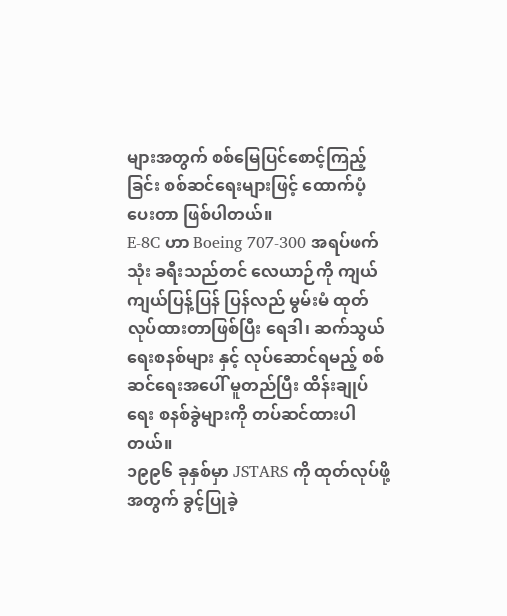များအတွက် စစ်မြေပြင်စောင့်ကြည့်ခြင်း စစ်ဆင်ရေးများဖြင့် ထောက်ပံ့ပေးတာ ဖြစ်ပါတယ်။
E-8C ဟာ Boeing 707-300 အရပ်ဖက်သုံး ခရီးသည်တင် လေယာဉ်ကို ကျယ်ကျယ်ပြန့်ပြန် ပြန်လည် မွမ်းမံ ထုတ်လုပ်ထားတာဖြစ်ပြီး ရေဒါ၊ ဆက်သွယ်ရေးစနစ်များ နှင့် လုပ်ဆောင်ရမည့် စစ်ဆင်ရေးအပေါ် မူတည်ပြီး ထိန်းချုပ်ရေး စနစ်ခွဲများကို တပ်ဆင်ထားပါတယ်။
၁၉၉၆ ခုနှစ်မှာ JSTARS ကို ထုတ်လုပ်ဖို့အတွက် ခွင့်ပြုခဲ့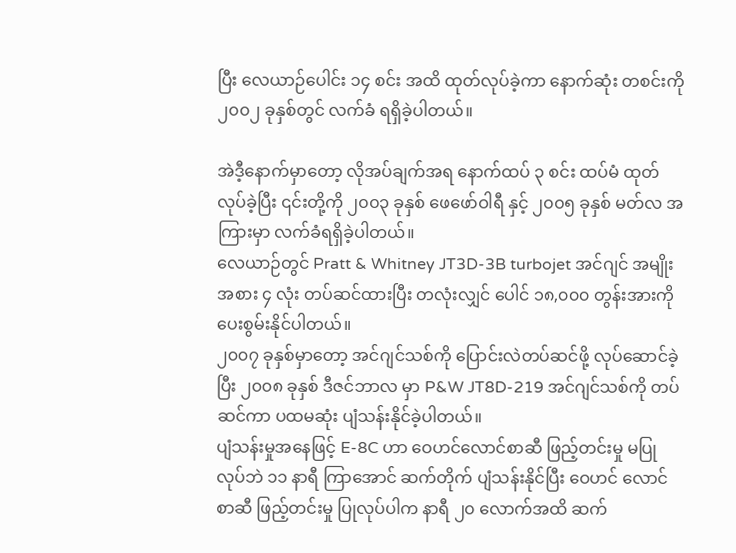ပြီး လေယာဉ်ပေါင်း ၁၄ စင်း အထိ ထုတ်လုပ်ခဲ့ကာ နောက်ဆုံး တစင်းကို ၂၀၀၂ ခုနှစ်တွင် လက်ခံ ရရှိခဲ့ပါတယ်။

အဲဒီ့နောက်မှာတော့ လိုအပ်ချက်အရ နောက်ထပ် ၃ စင်း ထပ်မံ ထုတ်လုပ်ခဲ့ပြီး ၎င်းတို့ကို ၂၀၀၃ ခုနှစ် ဖေဖော်ဝါရီ နှင့် ၂၀၀၅ ခုနှစ် မတ်လ အကြားမှာ လက်ခံရရှိခဲ့ပါတယ်။
လေယာဉ်တွင် Pratt & Whitney JT3D-3B turbojet အင်ဂျင် အမျိုးအစား ၄ လုံး တပ်ဆင်ထားပြီး တလုံးလျှင် ပေါင် ၁၈,၀၀၀ တွန်းအားကို ပေးစွမ်းနိုင်ပါတယ်။
၂၀၀၇ ခုနှစ်မှာတော့ အင်ဂျင်သစ်ကို ပြောင်းလဲတပ်ဆင်ဖို့ လုပ်ဆောင်ခဲ့ပြီး ၂၀၀၈ ခုနှစ် ဒီဇင်ဘာလ မှာ P&W JT8D-219 အင်ဂျင်သစ်ကို တပ်ဆင်ကာ ပထမဆုံး ပျံသန်းနိုင်ခဲ့ပါတယ်။
ပျံသန်းမှုအနေဖြင့် E-8C ဟာ ဝေဟင်လောင်စာဆီ ဖြည့်တင်းမှု မပြုလုပ်ဘဲ ၁၁ နာရီ ကြာအောင် ဆက်တိုက် ပျံသန်းနိုင်ပြီး ဝေဟင် လောင် စာဆီ ဖြည့်တင်းမှု ပြုလုပ်ပါက နာရီ ၂၀ လောက်အထိ ဆက်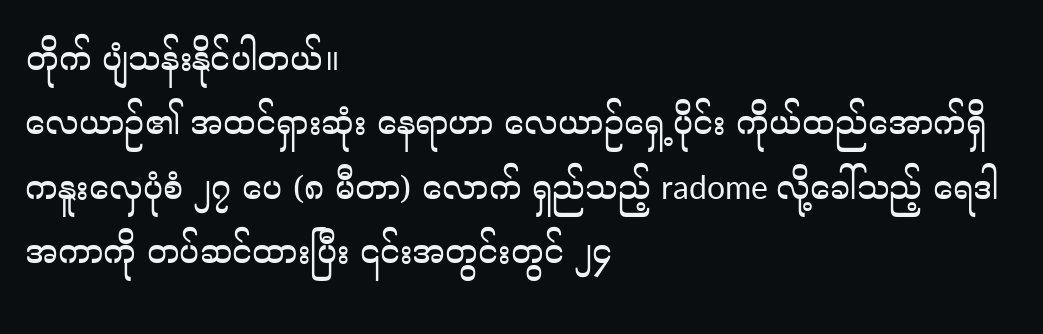တိုက် ပျံသန်းနိုင်ပါတယ်။
လေယာဉ်၏ အထင်ရှားဆုံး နေရာဟာ လေယာဉ်ရှေ့ပိုင်း ကိုယ်ထည်အောက်ရှိ ကနူးလှေပုံစံ ၂၇ ပေ (၈ မီတာ) လောက် ရှည်သည့် radome လို့ခေါ်သည့် ရေဒါ အကာကို တပ်ဆင်ထားပြီး ၎င်းအတွင်းတွင် ၂၄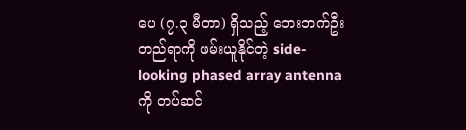ပေ (၇.၃ မီတာ) ရှိသည့် ဘေးဘက်ဦးတည်ရာကို ဖမ်းယူနိုင်တဲ့ side-looking phased array antenna ကို တပ်ဆင်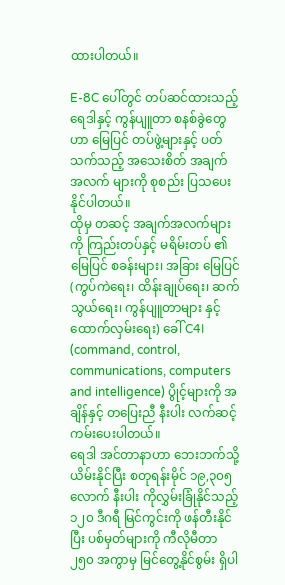ထားပါတယ်။

E-8C ပေါ်တွင် တပ်ဆင်ထားသည့် ရေဒါနှင့် ကွန်ပျူတာ စနစ်ခွဲတွေဟာ မြေပြင် တပ်ဖွဲ့များနှင့် ပတ်သက်သည့် အသေးစိတ် အချက် အလက် များကို စုစည်း ပြသပေးနိုင်ပါတယ်။
ထိုမှ တဆင့် အချက်အလက်များကို ကြည်းတပ်နှင့် မရိမ်းတပ် ၏ မြေပြင် စခန်းများ၊ အခြား မြေပြင် (ကွပ်ကဲရေး၊ ထိန်းချုပ်ရေး၊ ဆက်သွယ်ရေး၊ ကွန်ပျူတာများ နှင့် ထောက်လှမ်းရေး) ခေါ် C4I (command, control, communications, computers and intelligence) ပွိုင့်များကို အချိန်နှင့် တပြေးညီ နီးပါး လက်ဆင့်ကမ်းပေးပါတယ်။
ရေဒါ အင်တာနာဟာ ဘေးဘက်သို့ ယိမ်းနိုင်ပြီး စတုရန်းမိုင် ၁၉,၃၀၅ လောက် နီးပါး ကိုလွှမ်းခြုံနိုင်သည့် ၁၂၀ ဒီဂရီ မြင်ကွင်းကို ဖန်တီးနိုင်ပြီး ပစ်မှတ်များကို ကီလိုမီတာ ၂၅၀ အကွာမှ မြင်တွေ့နိုင်စွမ်း ရှိပါ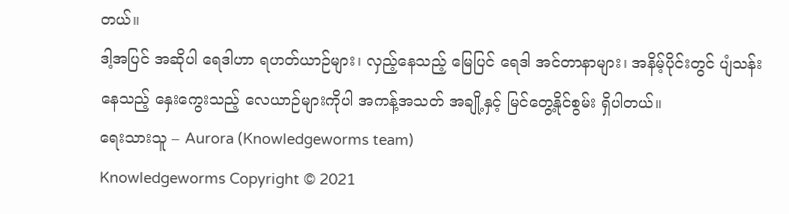တယ်။
ဒါ့အပြင် အဆိုပါ ရေဒါဟာ ရဟတ်ယာဉ်များ၊ လှည့်နေသည့် မြေပြင် ရေဒါ အင်တာနာများ၊ အနိမ့်ပိုင်းတွင် ပျံသန်းနေသည့် နှေးကွေးသည့် လေယာဉ်များကိုပါ အကန့်အသတ် အချို့နှင့် မြင်တွေ့နိုင်စွမ်း ရှိပါတယ်။
ရေးသားသူ – Aurora (Knowledgeworms team)
Knowledgeworms Copyright © 2021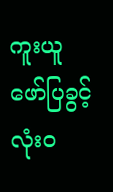ကူးယူ ဖော်ပြခွင့် လုံးဝ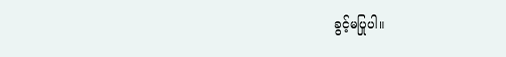ခွင့်မပြုပါ။